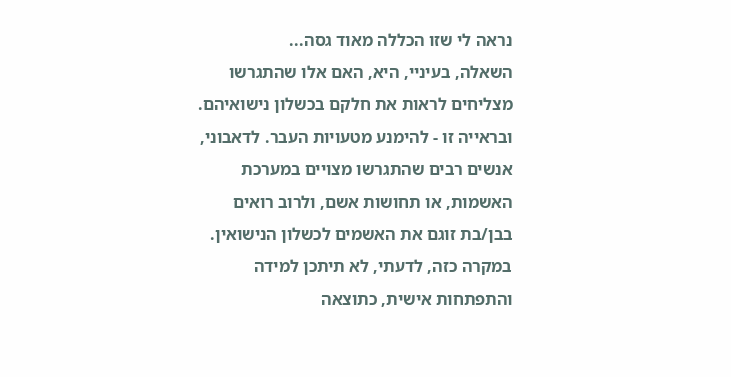נראה לי שזו הכללה מאוד גסה...
השאלה, בעיניי, היא, האם אלו שהתגרשו מצליחים לראות את חלקם בכשלון נישואיהם. ובראייה זו - להימנע מטעויות העבר. לדאבוני, אנשים רבים שהתגרשו מצויים במערכת האשמות, או תחושות אשם, ולרוב רואים בבן/בת זוגם את האשמים לכשלון הנישואין. במקרה כזה, לדעתי, לא תיתכן למידה והתפתחות אישית, כתוצאה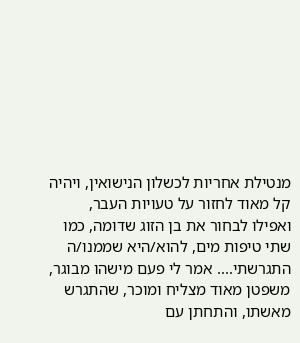מנטילת אחריות לכשלון הנישואין, ויהיה קל מאוד לחזור על טעויות העבר, ואפילו לבחור את בן הזוג שדומה, כמו שתי טיפות מים, להוא/היא שממנו/ה התגרשתי.... אמר לי פעם מישהו מבוגר, משפטן מאוד מצליח ומוכר, שהתגרש מאשתו, והתחתן עם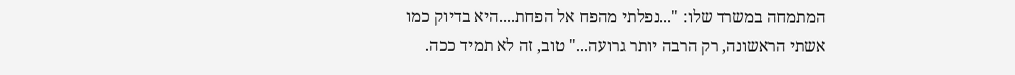המתמחה במשרד שלו: "...נפלתי מהפח אל הפחת....היא בדיוק כמו אשתי הראשונה, רק הרבה יותר גרועה..." טוב, זה לא תמיד ככה.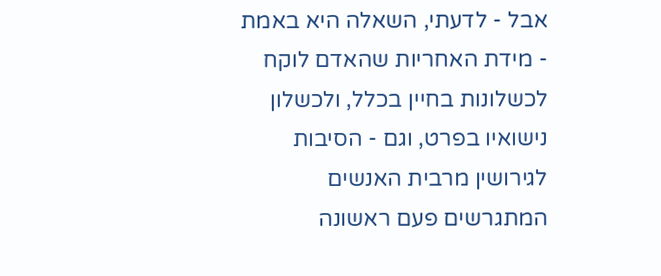אבל - לדעתי, השאלה היא באמת - מידת האחריות שהאדם לוקח לכשלונות בחיין בכלל, ולכשלון נישואיו בפרט, וגם - הסיבות לגירושין מרבית האנשים המתגרשים פעם ראשונה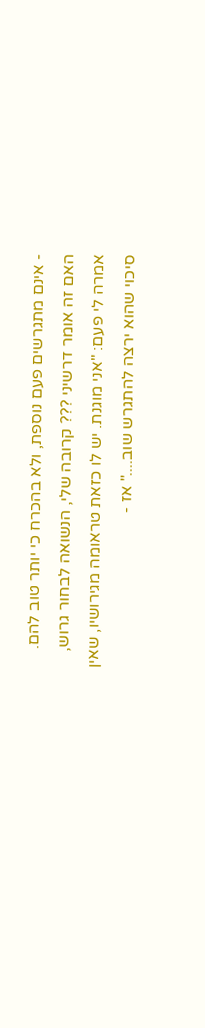- אינם מתגרשים פעם נוספת, ולא בהכרח כי יותר טוב להם. האם זה אומר דרשיני ??? קרובה שלי, הנשואה לבחור גרוש, אמרה לי פעם: "אני מוגנת. יש לו כזאת טראומה מגירושיו, שאין סיכוי שהוא ירצה להתגרש שוב...." אז -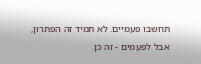תחשבו פעמיים. לא תמיד זה הפתרון, אבל לפעמים - זה כן.